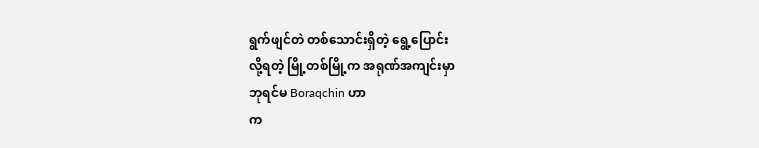ရွက်ဖျင်တဲ တစ်သောင်းရှိတဲ့ ရွေ့ပြောင်း
လို့ရတဲ့ မြို့တစ်မြို့က အရုဏ်အကျင်းမှာ
ဘုရင်မ Boraqchin ဟာ
က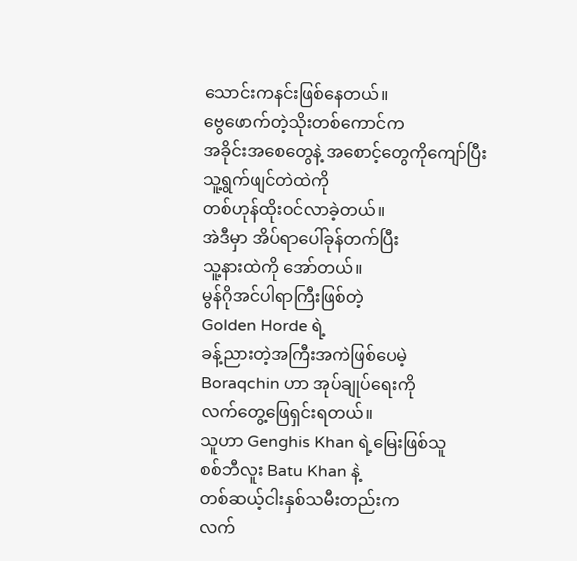သောင်းကနင်းဖြစ်နေတယ်။
ဗွေဖောက်တဲ့သိုးတစ်ကောင်က
အခိုင်းအစေတွေနဲ့ အစောင့်တွေကိုကျော်ပြီး
သူ့ရွက်ဖျင်တဲထဲကို
တစ်ဟုန်ထိုးဝင်လာခဲ့တယ်။
အဲဒီမှာ အိပ်ရာပေါ်ခုန်တက်ပြီး
သူ့နားထဲကို အော်တယ်။
မွန်ဂိုအင်ပါရာကြီးဖြစ်တဲ့
Golden Horde ရဲ့
ခန့်ညားတဲ့အကြီးအကဲဖြစ်ပေမဲ့
Boraqchin ဟာ အုပ်ချုပ်ရေးကို
လက်တွေ့ဖြေရှင်းရတယ်။
သူဟာ Genghis Khan ရဲ့မြေးဖြစ်သူ
စစ်ဘီလူး Batu Khan နဲ့
တစ်ဆယ့်ငါးနှစ်သမီးတည်းက
လက်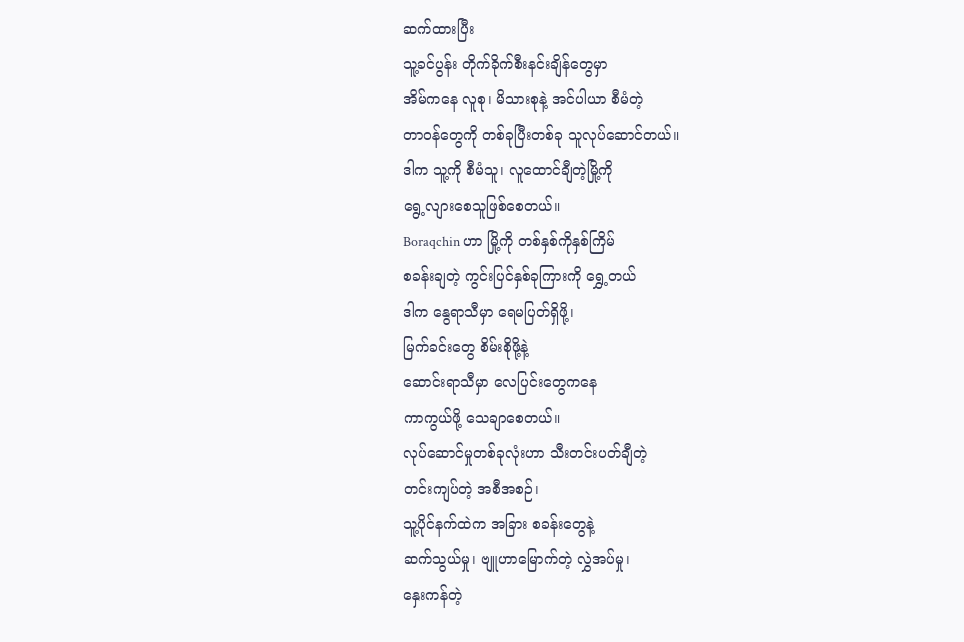ဆက်ထားပြီး
သူ့ခင်ပွန်း တိုက်ခိုက်စီးနင်းချိန်တွေမှာ
အိမ်ကနေ လူစု၊ မိသားစုနဲ့ အင်ပါယာ စီမံတဲ့
တာဝန်တွေကို တစ်ခုပြီးတစ်ခု သူလုပ်ဆောင်တယ်။
ဒါက သူ့ကို စီမံသူ၊ လူထောင်ချီတဲ့မြို့ကို
ရွေ့လျားစေသူဖြစ်စေတယ်။
Boraqchin ဟာ မြို့ကို တစ်နှစ်ကိုနှစ်ကြိမ်
စခန်းချတဲ့ ကွင်းပြင်နှစ်ခုကြားကို ရွှေ့တယ်
ဒါက နွေရာသီမှာ ရေမပြတ်ရှိဖို့၊
မြက်ခင်းတွေ စိမ်းစိုဖို့နဲ့
ဆောင်းရာသီမှာ လေပြင်းတွေကနေ
ကာကွယ်ဖို့ သေချာစေတယ်။
လုပ်ဆောင်မှုတစ်ခုလုံးဟာ သီးတင်းပတ်ချီတဲ့
တင်းကျပ်တဲ့ အစီအစဉ်၊
သူ့ပိုင်နက်ထဲက အခြား စခန်းတွေနဲ့
ဆက်သွယ်မှု၊ ဗျူဟာမြောက်တဲ့ လွှဲအပ်မှု၊
နှေးကန်တဲ့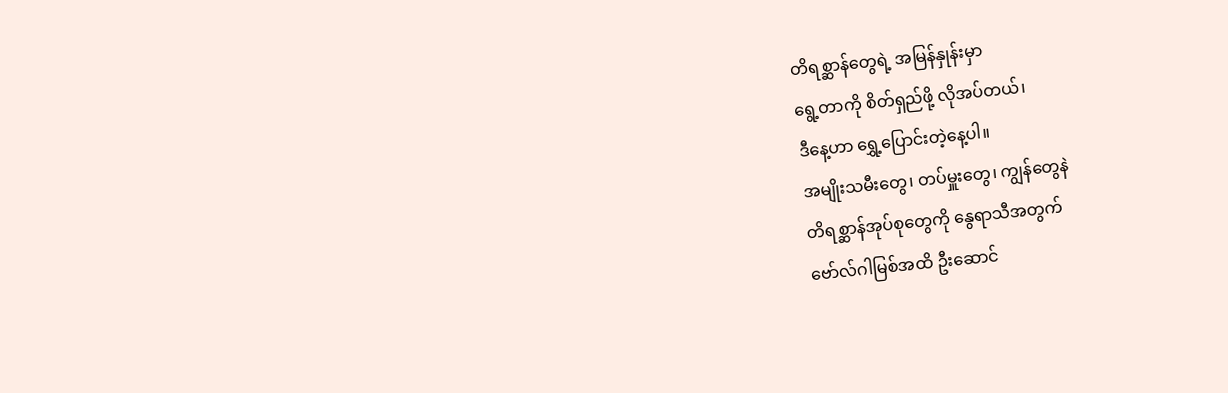တိရစ္ဆာန်တွေရဲ့ အမြန်နှုန်းမှာ
ရွေ့တာကို စိတ်ရှည်ဖို့ လိုအပ်တယ်၊
ဒီနေ့ဟာ ရွှေ့ပြောင်းတဲ့နေ့ပါ။
အမျိုးသမီးတွေ၊ တပ်မှူးတွေ၊ ကျွန်တွေနဲ
တိရစ္ဆာန်အုပ်စုတွေကို နွေရာသီအတွက်
ဗော်လ်ဂါမြစ်အထိ ဦးဆောင်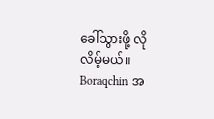ခေါ်သွားဖို့ လိုလိမ့်မယ်။
Boraqchin အ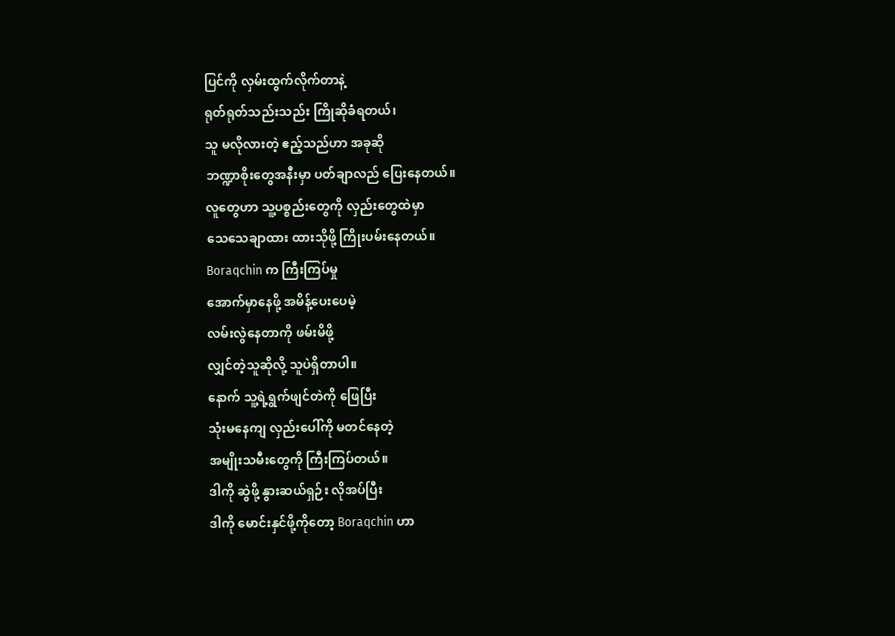ပြင်ကို လှမ်းထွက်လိုက်တာနဲ့
ရုတ်ရုတ်သည်းသည်း ကြိုဆိုခံရတယ်၊
သူ မလိုလားတဲ့ ဧည့်သည်ဟာ အခုဆို
ဘဏ္ဍာစိုးတွေအနီးမှာ ပတ်ချာလည် ပြေးနေတယ်။
လူတွေဟာ သူ့ပစ္စည်းတွေကို လှည်းတွေထဲမှာ
သေသေချာထား ထားသိုဖို့ ကြိုးပမ်းနေတယ်။
Boraqchin က ကြီးကြပ်မှု
အောက်မှာနေဖို့ အမိန့်ပေးပေမဲ့
လမ်းလွဲနေတာကို ဖမ်းမိဖို့
လျှင်တဲ့သူဆိုလို့ သူပဲရှိတာပါ။
နောက် သူ့ရဲ့ရွက်ဖျင်တဲကို ဖြေပြီး
သုံးမနေကျ လှည်းပေါ်ကို မတင်နေတဲ့
အမျိုးသမီးတွေကို ကြီးကြပ်တယ်။
ဒါကို ဆွဲဖို့ နွားဆယ်ရှဉ်း လိုအပ်ပြီး
ဒါကို မောင်းနှင်ဖို့ကိုတော့ Boraqchin ဟာ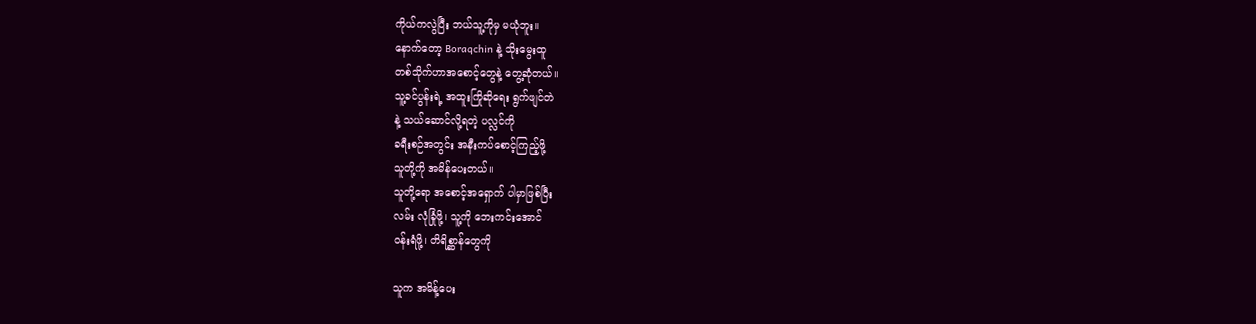ကိုယ်ကလွဲပြီး ဘယ်သူ့ကိုမှ မယုံဘူး။
နောက်တော့ Boraqchin နဲ့ သိုးမွေးထူ
တစ်သိုက်ဟာအစောင့်တွေနဲ့ တွေ့ဆုံတယ်။
သူ့ခင်ပွန်းရဲ့ အထူးကြိုဆိုရေး ရွက်ဖျင်တဲ
နဲ့ သယ်ဆောင်လို့ရတဲ့ ပလ္လင်ကို
ခရီးစဉ်အတွင်း အနီးကပ်စောင့်ကြည့်ဖို့
သူတို့ကို အမိန်ပေးတယ်။
သူတို့ရော အစောင့်အရှောက် ပါမှာဖြစ်ပြီး
လမ်း လုံခြုံဖို့၊ သူ့ကို ဘေးကင်းအောင်
ဝန်းရံဖို့၊ တိရိစ္ဆာန်တွေကို

သူက အမိန့်ပေး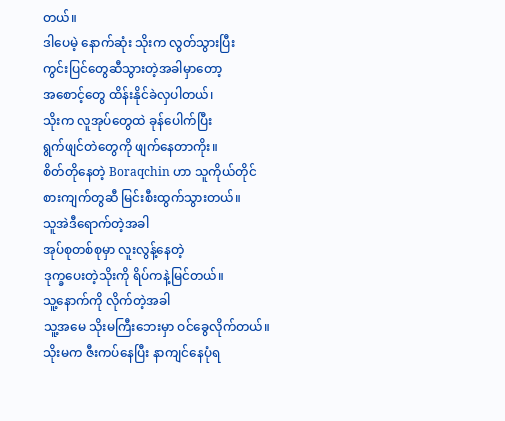တယ်။
ဒါပေမဲ့ နောက်ဆုံး သိုးက လွတ်သွားပြီး
ကွင်းပြင်တွေဆီသွားတဲ့အခါမှာတော့
အစောင့်တွေ ထိန်းနိုင်ခဲလှပါတယ်၊
သိုးက လူအုပ်တွေထဲ ခုန်ပေါက်ပြီး
ရွက်ဖျင်တဲတွေကို ဖျက်နေတာကိုး။
စိတ်တိုနေတဲ့ Boraqchin ဟာ သူကိုယ်တိုင်
စားကျက်တွဆီ မြင်းစီးထွက်သွားတယ်။
သူအဲဒီရောက်တဲ့အခါ
အုပ်စုတစ်စုမှာ လူးလွန့်နေတဲ့
ဒုက္ခပေးတဲ့သိုးကို ရိပ်ကနဲ့မြင်တယ်။
သူ့နောက်ကို လိုက်တဲ့အခါ
သူ့အမေ သိုးမကြီးဘေးမှာ ဝင်ခွေလိုက်တယ်။
သိုးမက ဇီးကပ်နေပြီး နာကျင်နေပုံရ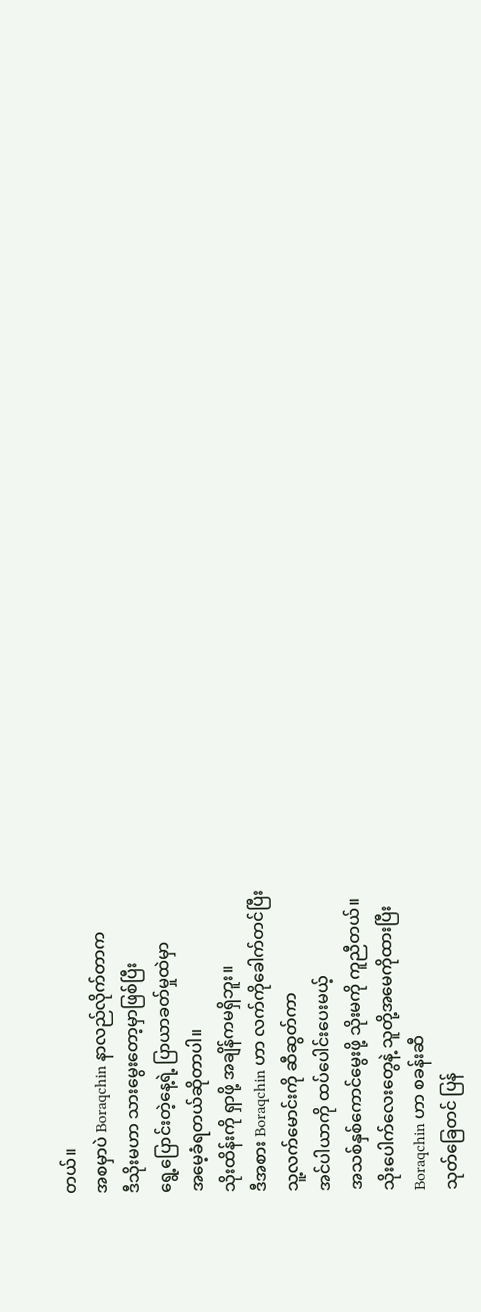တယ်။
အစမှာပဲ Boraqchin နာလည်လိုက်တာက
ဒီသိုးမဟာ သားမွေးတော့မှာဖြစ်ပြီး
ရွေ့ပြောင်းတဲ့နေ့ရဲ့ ပြာယာခတ်မှုထဲမှာ
အမေ့ခံရတယ်ဆိုတာပါ။
သိုးထိန်းကို ရှာဖို့ အချိန်ကမရှိဘူး။
ဒီအစား Boraqchin ဟာ လက်ကိုခေါက်တင်ပြီး
သူ့လက်မောင်းကို ဆီဆွတ်ကာ
အင်ပါယာကို ထပ်ပေါင်းပေးမယ့်
အသစ်နှစ်ကောင်မွေးဖို့ သိုးမကို ကူညီတယ်။
သိုးပေါက်လေးတွေနဲ့ သူတို့အမေကိုထားပြီး
Boraqchin ဟာ စခန်းဆီ
သုတ်ခြေတင် ပြန်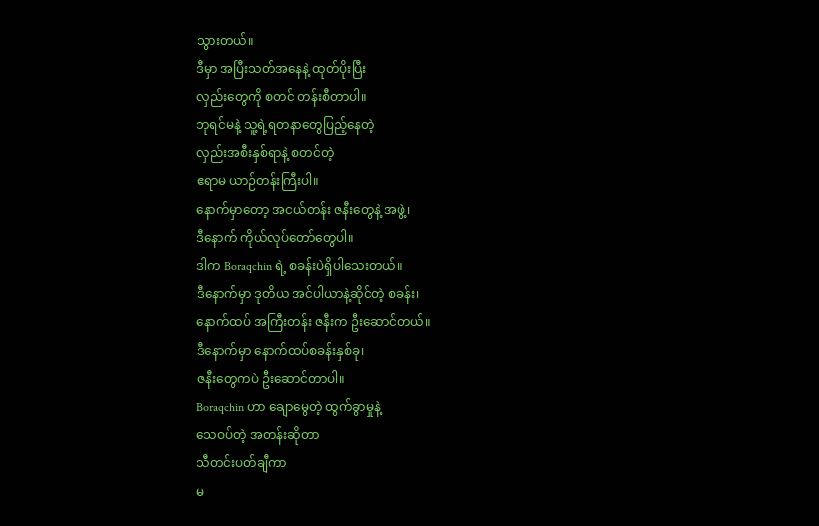သွားတယ်။
ဒီမှာ အပြီးသတ်အနေနဲ့ ထုတ်ပိုးပြီး
လှည်းတွေကို စတင် တန်းစီတာပါ။
ဘုရင်မနဲ့ သူ့ရဲ့ရတနာတွေပြည့်နေတဲ့
လှည်းအစီးနှစ်ရာနဲ့ စတင်တဲ့
ဧရာမ ယာဉ်တန်းကြီးပါ။
နောက်မှာတော့ အငယ်တန်း ဇနီးတွေနဲ့ အဖွဲ့၊
ဒီနောက် ကိုယ်လုပ်တော်တွေပါ။
ဒါက Boraqchin ရဲ့ စခန်းပဲရှိပါသေးတယ်။
ဒီနောက်မှာ ဒုတိယ အင်ပါယာနဲ့ဆိုင်တဲ့ စခန်း၊
နောက်ထပ် အကြီးတန်း ဇနီးက ဦးဆောင်တယ်။
ဒီနောက်မှာ နောက်ထပ်စခန်းနှစ်ခု၊
ဇနီးတွေကပဲ ဦးဆောင်တာပါ။
Boraqchin ဟာ ချောမွေတဲ့ ထွက်ခွာမှုနဲ့
သေဝပ်တဲ့ အတန်းဆိုတာ
သီတင်းပတ်ချီကာ
မ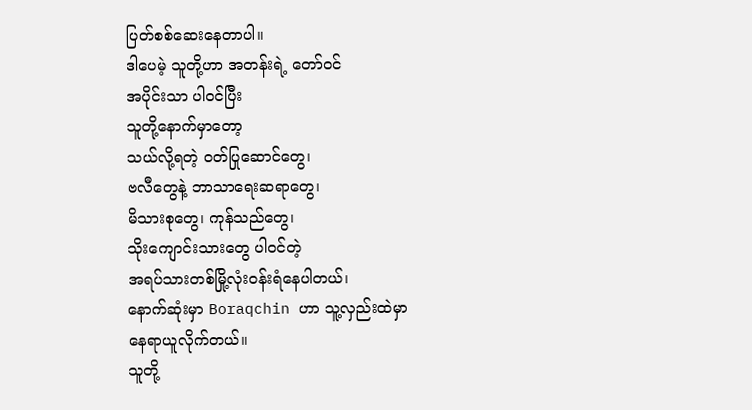ပြတ်စစ်ဆေးနေတာပါ။
ဒါပေမဲ့ သူတို့ဟာ အတန်းရဲ့ တော်ဝင်
အပိုင်းသာ ပါဝင်ပြီး
သူတို့နောက်မှာတော့
သယ်လို့ရတဲ့ ဝတ်ပြုဆောင်တွေ၊
ဗလီတွေနဲ့ ဘာသာရေးဆရာတွေ၊
မိသားစုတွေ၊ ကုန်သည်တွေ၊
သိုးကျောင်းသားတွေ ပါဝင်တဲ့
အရပ်သားတစ်မြို့လုံးဝန်းရံနေပါတယ်၊
နောက်ဆုံးမှာ Boraqchin ဟာ သူ့လှည်းထဲမှာ
နေရာယူလိုက်တယ်။
သူတို့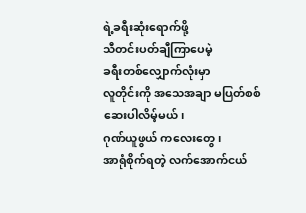ရဲ့ခရီးဆုံးရောက်ဖို့
သီတင်းပတ်ချီကြာပေမဲ့
ခရီးတစ်လျှောက်လုံးမှာ
လူတိုင်းကို အသေအချာ မပြတ်စစ်ဆေးပါလိမ့်မယ်၊
ဂုဏ်ယူဖွယ် ကလေးတွေ၊
အာရုံစိုက်ရတဲ့ လက်အောက်ငယ်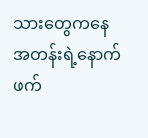သားတွေကနေ
အတန်းရဲ့နောက်ဖက်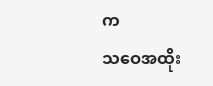က
သဝေအထိုး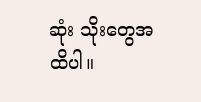ဆုံး သိုးတွေအထိပါ။